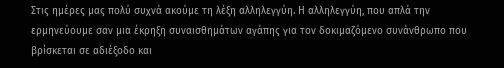Στις ημέρες μας πολύ συχνά ακούμε τη λέξη αλληλεγγύη. Η αλληλεγγύη, που απλά την ερμηνεύουμε σαν μια έκρηξη συναισθημάτων αγάπης για τον δοκιμαζόμενο συνάνθρωπο που βρίσκεται σε αδιέξοδο και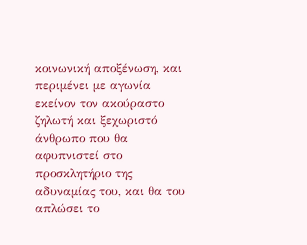κοινωνική αποξένωση, και περιμένει με αγωνία εκείνον τον ακούραστο ζηλωτή και ξεχωριστό άνθρωπο που θα αφυπνιστεί στο προσκλητήριο της αδυναμίας του, και θα του απλώσει το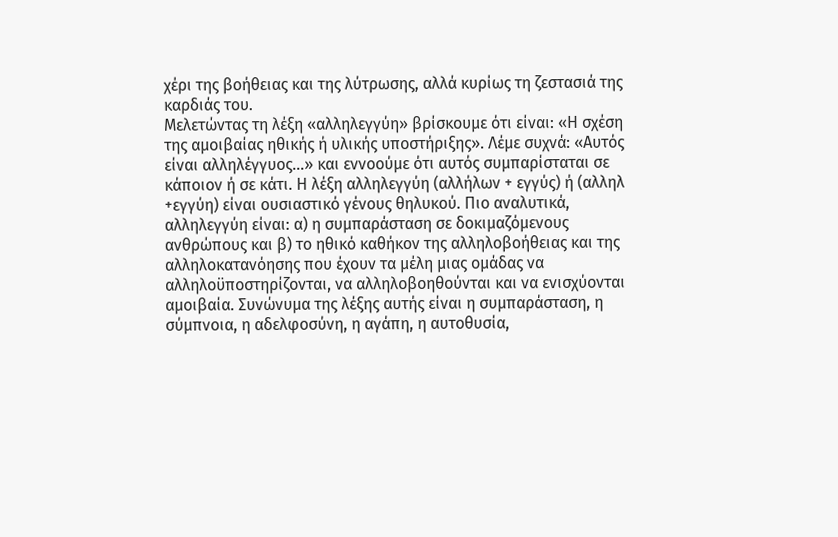χέρι της βοήθειας και της λύτρωσης, αλλά κυρίως τη ζεστασιά της καρδιάς του.
Μελετώντας τη λέξη «αλληλεγγύη» βρίσκουμε ότι είναι: «Η σχέση της αμοιβαίας ηθικής ή υλικής υποστήριξης». Λέμε συχνά: «Αυτός είναι αλληλέγγυος…» και εννοούμε ότι αυτός συμπαρίσταται σε κάποιον ή σε κάτι. Η λέξη αλληλεγγύη (αλλήλων + εγγύς) ή (αλληλ +εγγύη) είναι ουσιαστικό γένους θηλυκού. Πιο αναλυτικά, αλληλεγγύη είναι: α) η συμπαράσταση σε δοκιμαζόμενους ανθρώπους και β) το ηθικό καθήκον της αλληλοβοήθειας και της αλληλοκατανόησης που έχουν τα μέλη μιας ομάδας να αλληλοϋποστηρίζονται, να αλληλοβοηθούνται και να ενισχύονται αμοιβαία. Συνώνυμα της λέξης αυτής είναι η συμπαράσταση, η σύμπνοια, η αδελφοσύνη, η αγάπη, η αυτοθυσία,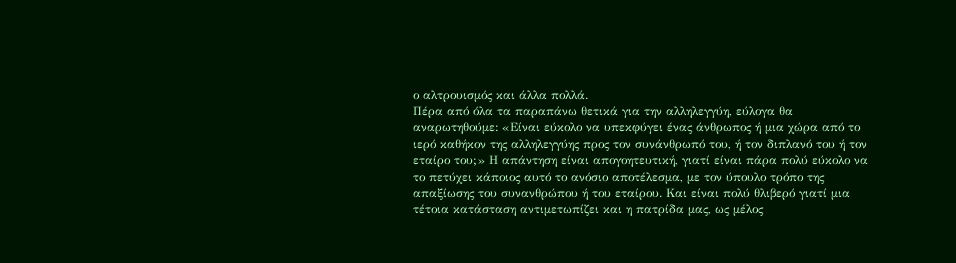ο αλτρουισμός και άλλα πολλά.
Πέρα από όλα τα παραπάνω θετικά για την αλληλεγγύη, εύλογα θα αναρωτηθούμε: «Είναι εύκολο να υπεκφύγει ένας άνθρωπος ή μια χώρα από το ιερό καθήκον της αλληλεγγύης προς τον συνάνθρωπό του, ή τον διπλανό του ή τον εταίρο του;» Η απάντηση είναι απογοητευτική, γιατί είναι πάρα πολύ εύκολο να το πετύχει κάποιος αυτό το ανόσιο αποτέλεσμα, με τον ύπουλο τρόπο της απαξίωσης του συνανθρώπου ή του εταίρου. Και είναι πολύ θλιβερό γιατί μια τέτοια κατάσταση αντιμετωπίζει και η πατρίδα μας, ως μέλος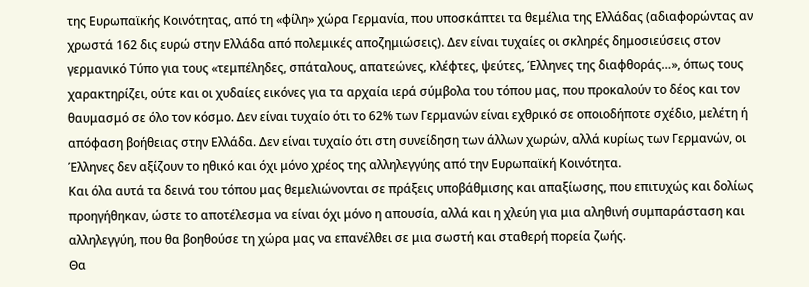της Ευρωπαϊκής Κοινότητας, από τη «φίλη» χώρα Γερμανία, που υποσκάπτει τα θεμέλια της Ελλάδας (αδιαφορώντας αν χρωστά 162 δις ευρώ στην Ελλάδα από πολεμικές αποζημιώσεις). Δεν είναι τυχαίες οι σκληρές δημοσιεύσεις στον γερμανικό Τύπο για τους «τεμπέληδες, σπάταλους, απατεώνες, κλέφτες, ψεύτες, Έλληνες της διαφθοράς…», όπως τους χαρακτηρίζει, ούτε και οι χυδαίες εικόνες για τα αρχαία ιερά σύμβολα του τόπου μας, που προκαλούν το δέος και τον θαυμασμό σε όλο τον κόσμο. Δεν είναι τυχαίο ότι το 62% των Γερμανών είναι εχθρικό σε οποιοδήποτε σχέδιο, μελέτη ή απόφαση βοήθειας στην Ελλάδα. Δεν είναι τυχαίο ότι στη συνείδηση των άλλων χωρών, αλλά κυρίως των Γερμανών, οι Έλληνες δεν αξίζουν το ηθικό και όχι μόνο χρέος της αλληλεγγύης από την Ευρωπαϊκή Κοινότητα.
Και όλα αυτά τα δεινά του τόπου μας θεμελιώνονται σε πράξεις υποβάθμισης και απαξίωσης, που επιτυχώς και δολίως προηγήθηκαν, ώστε το αποτέλεσμα να είναι όχι μόνο η απουσία, αλλά και η χλεύη για μια αληθινή συμπαράσταση και αλληλεγγύη, που θα βοηθούσε τη χώρα μας να επανέλθει σε μια σωστή και σταθερή πορεία ζωής.
Θα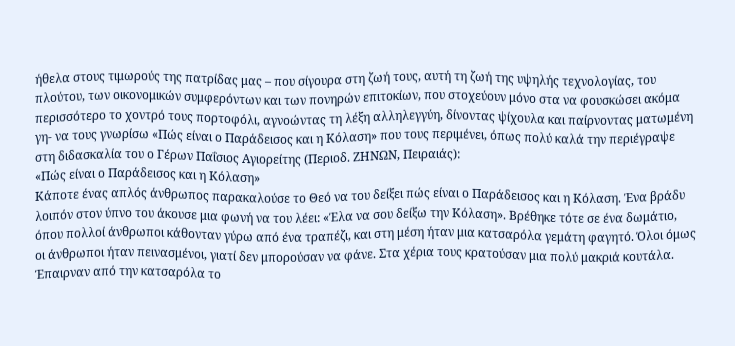ήθελα στους τιμωρούς της πατρίδας μας – που σίγουρα στη ζωή τους, αυτή τη ζωή της υψηλής τεχνολογίας, του πλούτου, των οικονομικών συμφερόντων και των πονηρών επιτοκίων, που στοχεύουν μόνο στα να φουσκώσει ακόμα περισσότερο το χοντρό τους πορτοφόλι, αγνοώντας τη λέξη αλληλεγγύη, δίνοντας ψίχουλα και παίρνοντας ματωμένη γη- να τους γνωρίσω «Πώς είναι ο Παράδεισος και η Κόλαση» που τους περιμένει, όπως πολύ καλά την περιέγραψε στη διδασκαλία του ο Γέρων Παΐσιος Αγιορείτης (Περιοδ. ΖΗΝΩΝ, Πειραιάς):
«Πώς είναι ο Παράδεισος και η Κόλαση»
Κάποτε ένας απλός άνθρωπος παρακαλούσε το Θεό να του δείξει πώς είναι ο Παράδεισος και η Κόλαση. Ένα βράδυ λοιπόν στον ύπνο του άκουσε μια φωνή να του λέει: «Έλα να σου δείξω την Κόλαση». Βρέθηκε τότε σε ένα δωμάτιο, όπου πολλοί άνθρωποι κάθονταν γύρω από ένα τραπέζι, και στη μέση ήταν μια κατσαρόλα γεμάτη φαγητό. Όλοι όμως οι άνθρωποι ήταν πεινασμένοι, γιατί δεν μπορούσαν να φάνε. Στα χέρια τους κρατούσαν μια πολύ μακριά κουτάλα. Έπαιρναν από την κατσαρόλα το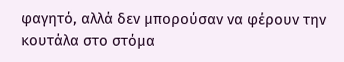φαγητό, αλλά δεν μπορούσαν να φέρουν την κουτάλα στο στόμα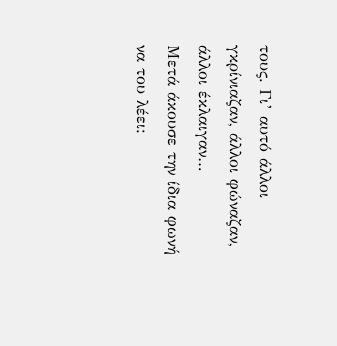τους. Γι’ αυτό άλλοι γκρίνιαζαν, άλλοι φώναζαν, άλλοι έκλαιγαν…
Μετά άκουσε την ίδια φωνή να του λέει: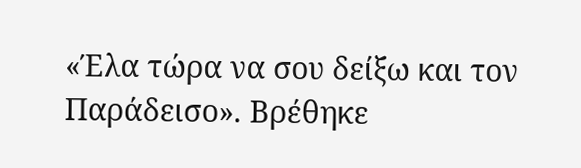«Έλα τώρα να σου δείξω και τον Παράδεισο». Βρέθηκε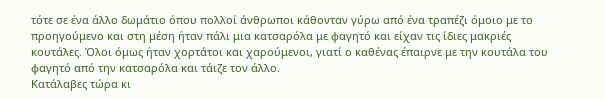τότε σε ένα άλλο δωμάτιο όπου πολλοί άνθρωποι κάθονταν γύρω από ένα τραπέζι όμοιο με το προηγούμενο και στη μέση ήταν πάλι μια κατσαρόλα με φαγητό και είχαν τις ίδιες μακριές κουτάλες. Όλοι όμως ήταν χορτάτοι και χαρούμενοι, γιατί ο καθένας έπαιρνε με την κουτάλα του φαγητό από την κατσαρόλα και τάιζε τον άλλο.
Κατάλαβες τώρα κι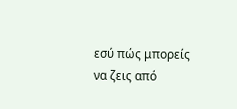εσύ πώς μπορείς να ζεις από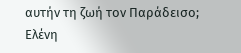αυτήν τη ζωή τον Παράδεισο;
Ελένη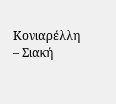Κονιαρέλλη – Σιακή